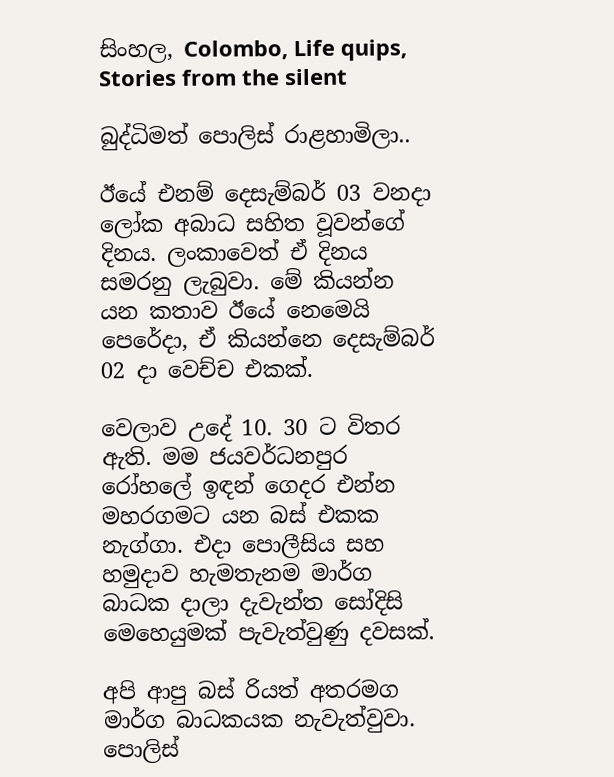සිංහල, Colombo, Life quips, Stories from the silent

බුද්ධිමත් පොලිස් රාළහාමිලා..

ඊයේ එනම් දෙසැම්බර් 03 වනදා ලෝක අබාධ සහිත වූවන්ගේ දිනය. ලංකාවෙත් ඒ දිනය සමරනු ලැබුවා. මේ කියන්න යන කතාව ඊයේ නෙමෙයි පෙරේදා, ඒ කියන්නෙ දෙසැම්බර් 02 දා වෙච්ච එකක්.

වෙලාව උදේ 10. 30 ට විතර ඇති. මම ජයවර්ධනපුර රෝහලේ ඉඳන් ගෙදර එන්න මහරගමට යන බස් එකක නැග්ගා. එදා පොලීසිය සහ හමුදාව හැමතැනම මාර්ග බාධක දාලා දැවැන්ත සෝදිසි මෙහෙයුමක් පැවැත්වුණු දවසක්.

අපි ආපු බස් රියත් අතරමග මාර්ග බාධකයක නැවැත්වුවා. පොලිස්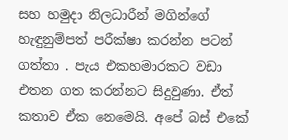සහ හමුදා නිලධාරීන් මගින්ගේ හැඳුනුම්පත් පරීක්ෂා කරන්න පටන් ගත්තා . පැය එකහමාරකට වඩා එතන ගත කරන්නට සිදුවුණා. ඒත් කතාව ඒක නෙමෙයි. අපේ බස් එකේ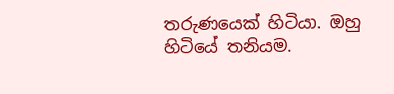තරුණයෙක් හිටියා. ඔහු හිටියේ තනියම.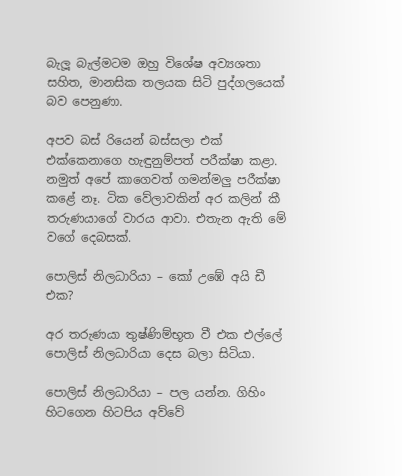බැලූ බැල්මටම ඔහු විශේෂ අව්‍යශතා සහිත, මානසික තලයක සිටි පුද්ගලයෙක් බව පෙනුණා.

අපව බස් රියෙන් බස්සලා එක් එක්කෙනාගෙ හැඳුනුම්පත් පරීක්ෂා කළා. නමුත් අපේ කාගෙවත් ගමන්මලු පරීක්ෂා කළේ නෑ. ටික වේලාවකින් අර කලින් කී තරුණයාගේ වාරය ආවා. එතැන ඇති මේ වගේ දෙබසක්.

පොලිස් නිලධාරියා – කෝ උඹේ අයි ඩී එක?

අර තරුණයා තුෂ්ණිම්භූත වී එක එල්ලේ පොලිස් නිලධාරියා දෙස බලා සිටියා.

පොලිස් නිලධාරියා – පල යන්න. ගිහිං හිටගෙන හිටපිය අව්වේ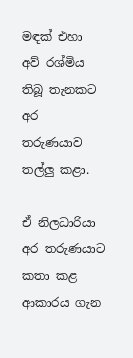මඳක් එහා අව් රශ්මිය තිබූ තැනකට අර තරුණයාව තල්ලු කළා.

ඒ නිලධාරියා අර තරුණයාට කතා කළ ආකාරය ගැන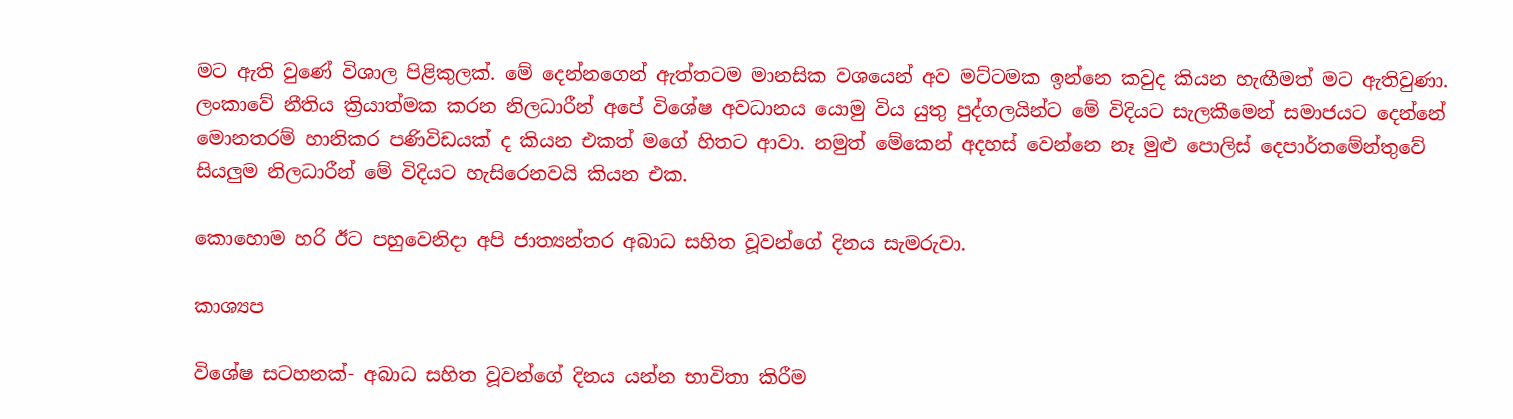මට ඇති වුණේ විශාල පිළිකුලක්. මේ දෙන්නගෙන් ඇත්තටම මානසික වශයෙන් අව මට්ටමක ඉන්නෙ කවුද කියන හැඟීමත් මට ඇතිවුණා. ලංකාවේ නීතිය ක්‍රියාත්මක කරන නිලධාරීන් අපේ විශේෂ අවධානය යොමු විය යුතු පුද්ගලයින්ට මේ විදියට සැලකීමෙන් සමාජයට දෙන්නේ මොනතරම් හානිකර පණිවිඩයක් ද කියන එකත් මගේ හිතට ආවා. නමුත් මේකෙන් අදහස් වෙන්නෙ නෑ මුළු පොලිස් දෙපාර්තමේන්තුවේ සියලුම නිලධාරීන් මේ විදියට හැසිරෙනවයි කියන එක.

කොහොම හරි ඊට පහුවෙනිදා අපි ජාත්‍යන්තර අබාධ සහිත වූවන්ගේ දිනය සැමරුවා.

කාශ්‍යප

විශේෂ සටහනක්- අබාධ සහිත වූවන්ගේ දිනය යන්න භාවිතා කිරීම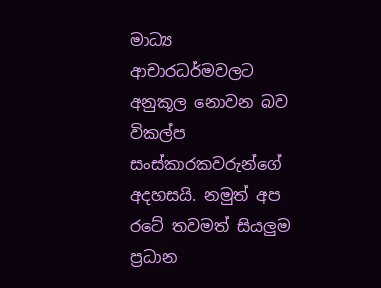මාධ්‍ය ආචාරධර්මවලට අනුකූල නොවන බව විකල්ප සංස්කාරකවරුන්ගේ අදහසයි. නමුත් අප රටේ තවමත් සියලුම ප්‍රධාන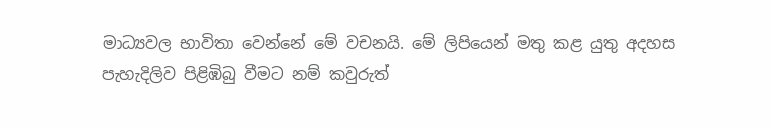මාධ්‍යවල භාවිතා වෙන්නේ මේ වචනයි. මේ ලිපියෙන් මතු කළ යුතු අදහස පැහැදිලිව පිළිඹිබු වීමට නම් කවුරුත්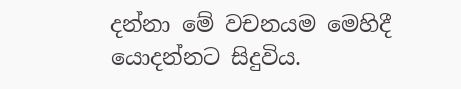දන්නා මේ වචනයම මෙහිදී යොදන්නට සිදුවිය.